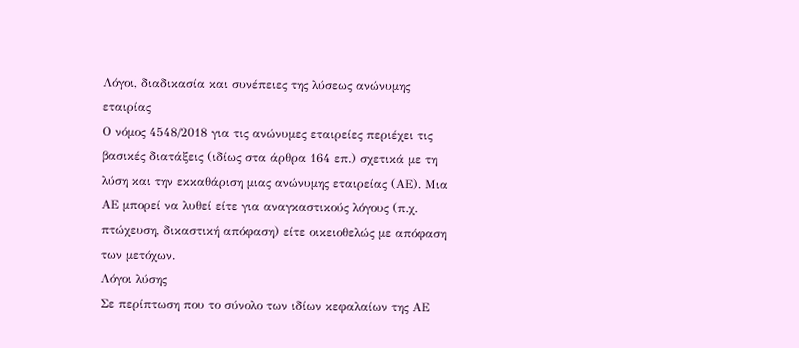Λόγοι, διαδικασία και συνέπειες της λύσεως ανώνυμης εταιρίας
Ο νόμος 4548/2018 για τις ανώνυμες εταιρείες περιέχει τις βασικές διατάξεις (ιδίως στα άρθρα 164 επ.) σχετικά με τη λύση και την εκκαθάριση μιας ανώνυμης εταιρείας (ΑΕ). Μια ΑΕ μπορεί να λυθεί είτε για αναγκαστικούς λόγους (π.χ. πτώχευση, δικαστική απόφαση) είτε οικειοθελώς με απόφαση των μετόχων.
Λόγοι λύσης
Σε περίπτωση που το σύνολο των ιδίων κεφαλαίων της ΑΕ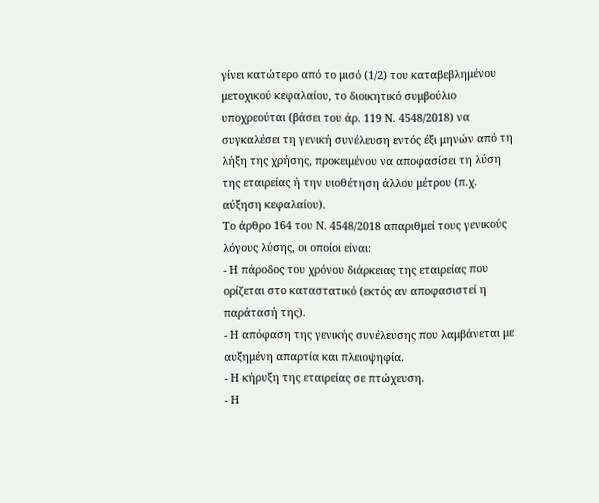γίνει κατώτερο από το μισό (1/2) του καταβεβλημένου μετοχικού κεφαλαίου, το διοικητικό συμβούλιο υποχρεούται (βάσει του άρ. 119 Ν. 4548/2018) να συγκαλέσει τη γενική συνέλευση εντός έξι μηνών από τη λήξη της χρήσης, προκειμένου να αποφασίσει τη λύση της εταιρείας ή την υιοθέτηση άλλου μέτρου (π.χ. αύξηση κεφαλαίου).
Το άρθρο 164 του Ν. 4548/2018 απαριθμεί τους γενικούς λόγους λύσης, οι οποίοι είναι:
- Η πάροδος του χρόνου διάρκειας της εταιρείας που ορίζεται στο καταστατικό (εκτός αν αποφασιστεί η παράτασή της).
- Η απόφαση της γενικής συνέλευσης που λαμβάνεται με αυξημένη απαρτία και πλειοψηφία.
- Η κήρυξη της εταιρείας σε πτώχευση.
- Η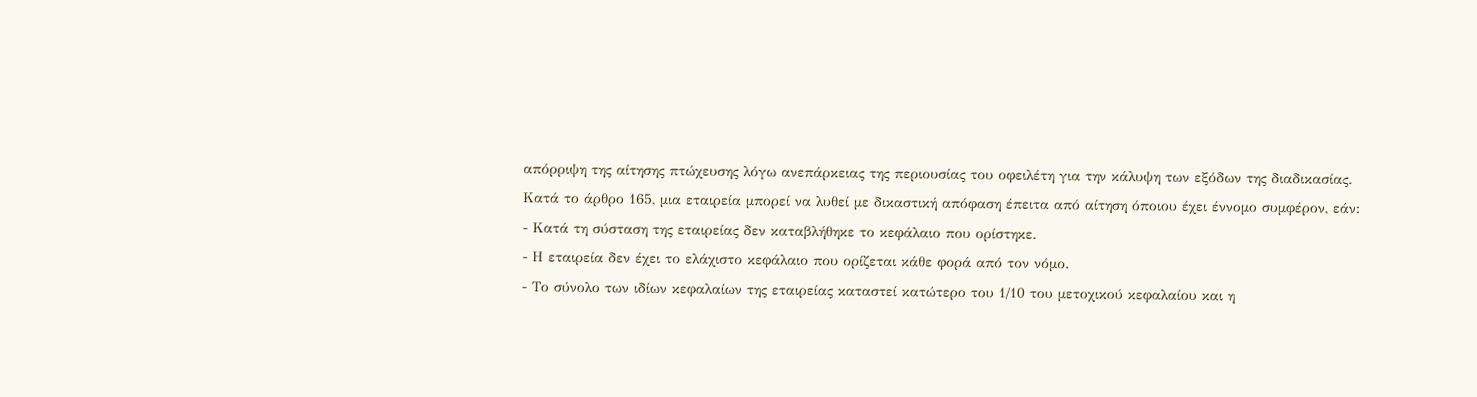απόρριψη της αίτησης πτώχευσης λόγω ανεπάρκειας της περιουσίας του οφειλέτη για την κάλυψη των εξόδων της διαδικασίας.
Κατά το άρθρο 165, μια εταιρεία μπορεί να λυθεί με δικαστική απόφαση έπειτα από αίτηση όποιου έχει έννομο συμφέρον, εάν:
- Κατά τη σύσταση της εταιρείας δεν καταβλήθηκε το κεφάλαιο που ορίστηκε.
- Η εταιρεία δεν έχει το ελάχιστο κεφάλαιο που ορίζεται κάθε φορά από τον νόμο.
- Το σύνολο των ιδίων κεφαλαίων της εταιρείας καταστεί κατώτερο του 1/10 του μετοχικού κεφαλαίου και η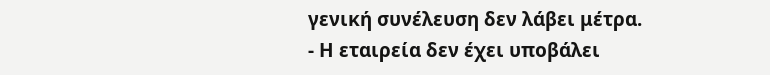γενική συνέλευση δεν λάβει μέτρα.
- Η εταιρεία δεν έχει υποβάλει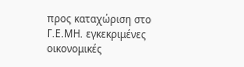προς καταχώριση στο Γ.Ε.ΜΗ. εγκεκριμένες οικονομικές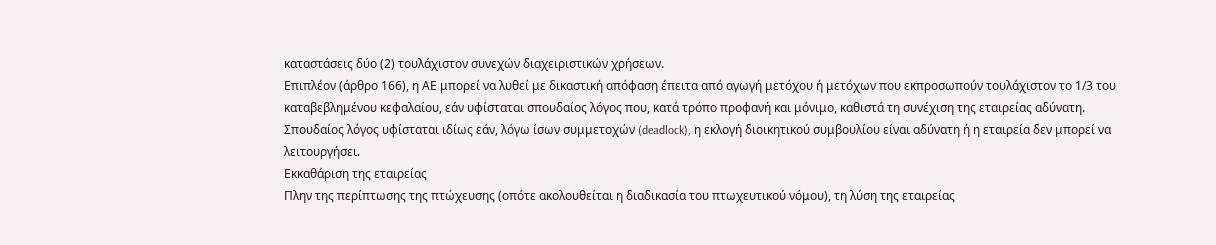καταστάσεις δύο (2) τουλάχιστον συνεχών διαχειριστικών χρήσεων.
Επιπλέον (άρθρο 166), η ΑΕ μπορεί να λυθεί με δικαστική απόφαση έπειτα από αγωγή μετόχου ή μετόχων που εκπροσωπούν τουλάχιστον το 1/3 του καταβεβλημένου κεφαλαίου, εάν υφίσταται σπουδαίος λόγος που, κατά τρόπο προφανή και μόνιμο, καθιστά τη συνέχιση της εταιρείας αδύνατη. Σπουδαίος λόγος υφίσταται ιδίως εάν, λόγω ίσων συμμετοχών (deadlock), η εκλογή διοικητικού συμβουλίου είναι αδύνατη ή η εταιρεία δεν μπορεί να λειτουργήσει.
Εκκαθάριση της εταιρείας
Πλην της περίπτωσης της πτώχευσης (οπότε ακολουθείται η διαδικασία του πτωχευτικού νόμου), τη λύση της εταιρείας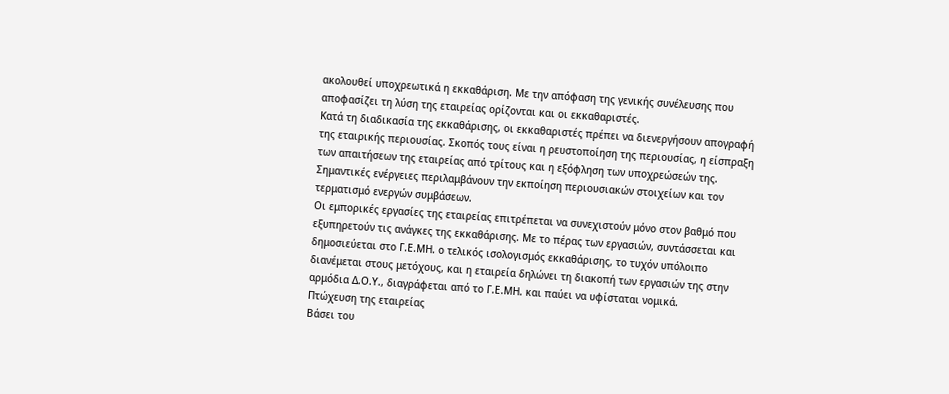ακολουθεί υποχρεωτικά η εκκαθάριση. Με την απόφαση της γενικής συνέλευσης που αποφασίζει τη λύση της εταιρείας ορίζονται και οι εκκαθαριστές.
Κατά τη διαδικασία της εκκαθάρισης, οι εκκαθαριστές πρέπει να διενεργήσουν απογραφή της εταιρικής περιουσίας. Σκοπός τους είναι η ρευστοποίηση της περιουσίας, η είσπραξη των απαιτήσεων της εταιρείας από τρίτους και η εξόφληση των υποχρεώσεών της. Σημαντικές ενέργειες περιλαμβάνουν την εκποίηση περιουσιακών στοιχείων και τον τερματισμό ενεργών συμβάσεων.
Οι εμπορικές εργασίες της εταιρείας επιτρέπεται να συνεχιστούν μόνο στον βαθμό που εξυπηρετούν τις ανάγκες της εκκαθάρισης. Με το πέρας των εργασιών, συντάσσεται και δημοσιεύεται στο Γ.Ε.ΜΗ. ο τελικός ισολογισμός εκκαθάρισης, το τυχόν υπόλοιπο διανέμεται στους μετόχους, και η εταιρεία δηλώνει τη διακοπή των εργασιών της στην αρμόδια Δ.Ο.Υ., διαγράφεται από το Γ.Ε.ΜΗ. και παύει να υφίσταται νομικά.
Πτώχευση της εταιρείας
Βάσει του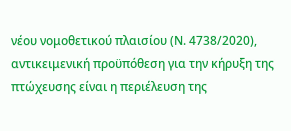νέου νομοθετικού πλαισίου (Ν. 4738/2020), αντικειμενική προϋπόθεση για την κήρυξη της πτώχευσης είναι η περιέλευση της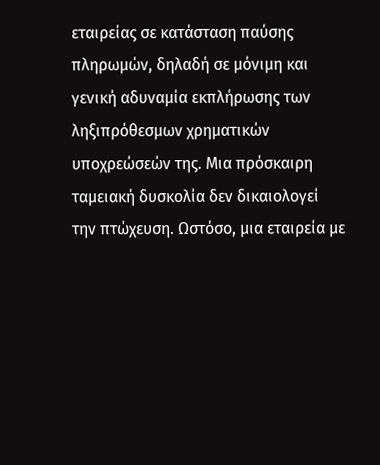εταιρείας σε κατάσταση παύσης πληρωμών, δηλαδή σε μόνιμη και γενική αδυναμία εκπλήρωσης των ληξιπρόθεσμων χρηματικών υποχρεώσεών της. Μια πρόσκαιρη ταμειακή δυσκολία δεν δικαιολογεί την πτώχευση. Ωστόσο, μια εταιρεία με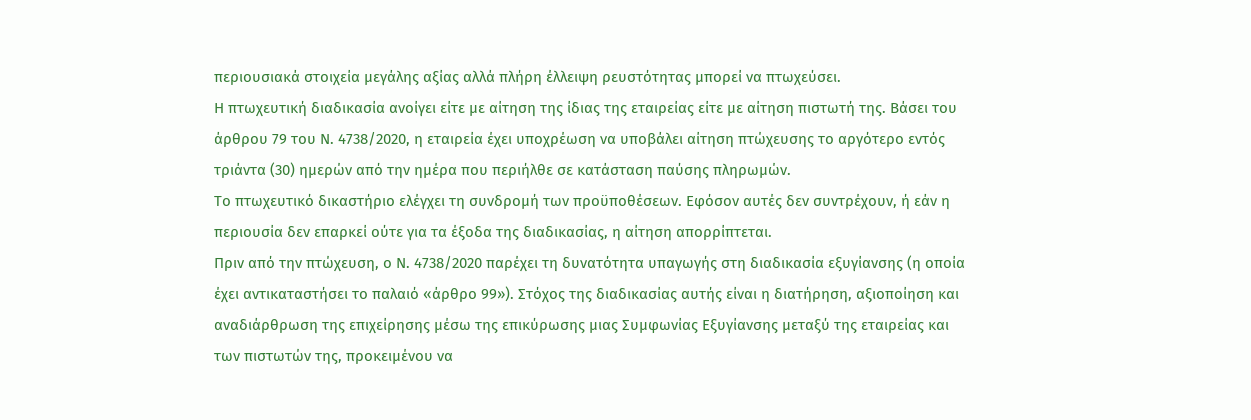περιουσιακά στοιχεία μεγάλης αξίας αλλά πλήρη έλλειψη ρευστότητας μπορεί να πτωχεύσει.
Η πτωχευτική διαδικασία ανοίγει είτε με αίτηση της ίδιας της εταιρείας είτε με αίτηση πιστωτή της. Βάσει του άρθρου 79 του Ν. 4738/2020, η εταιρεία έχει υποχρέωση να υποβάλει αίτηση πτώχευσης το αργότερο εντός τριάντα (30) ημερών από την ημέρα που περιήλθε σε κατάσταση παύσης πληρωμών.
Το πτωχευτικό δικαστήριο ελέγχει τη συνδρομή των προϋποθέσεων. Εφόσον αυτές δεν συντρέχουν, ή εάν η περιουσία δεν επαρκεί ούτε για τα έξοδα της διαδικασίας, η αίτηση απορρίπτεται.
Πριν από την πτώχευση, ο Ν. 4738/2020 παρέχει τη δυνατότητα υπαγωγής στη διαδικασία εξυγίανσης (η οποία έχει αντικαταστήσει το παλαιό «άρθρο 99»). Στόχος της διαδικασίας αυτής είναι η διατήρηση, αξιοποίηση και αναδιάρθρωση της επιχείρησης μέσω της επικύρωσης μιας Συμφωνίας Εξυγίανσης μεταξύ της εταιρείας και των πιστωτών της, προκειμένου να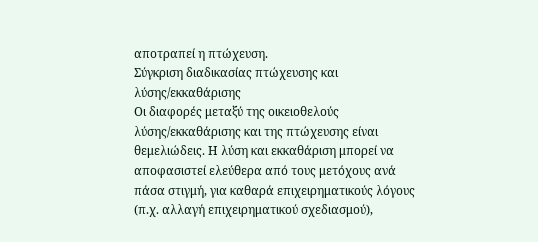αποτραπεί η πτώχευση.
Σύγκριση διαδικασίας πτώχευσης και λύσης/εκκαθάρισης
Οι διαφορές μεταξύ της οικειοθελούς λύσης/εκκαθάρισης και της πτώχευσης είναι θεμελιώδεις. Η λύση και εκκαθάριση μπορεί να αποφασιστεί ελεύθερα από τους μετόχους ανά πάσα στιγμή, για καθαρά επιχειρηματικούς λόγους (π.χ. αλλαγή επιχειρηματικού σχεδιασμού),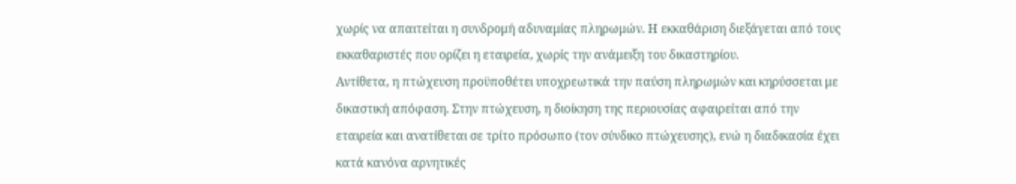χωρίς να απαιτείται η συνδρομή αδυναμίας πληρωμών. Η εκκαθάριση διεξάγεται από τους εκκαθαριστές που ορίζει η εταιρεία, χωρίς την ανάμειξη του δικαστηρίου.
Αντίθετα, η πτώχευση προϋποθέτει υποχρεωτικά την παύση πληρωμών και κηρύσσεται με δικαστική απόφαση. Στην πτώχευση, η διοίκηση της περιουσίας αφαιρείται από την εταιρεία και ανατίθεται σε τρίτο πρόσωπο (τον σύνδικο πτώχευσης), ενώ η διαδικασία έχει κατά κανόνα αρνητικές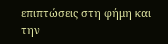επιπτώσεις στη φήμη και την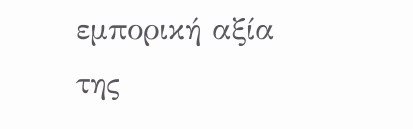εμπορική αξία της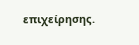επιχείρησης.